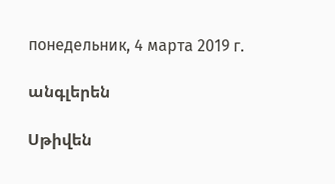понедельник, 4 марта 2019 г.

անգլերեն

Սթիվեն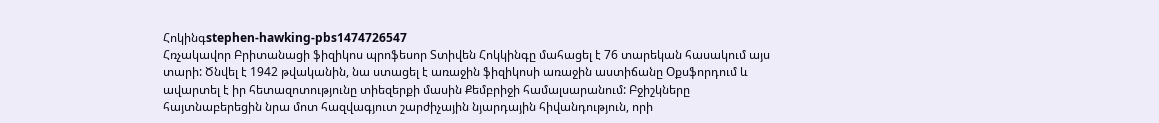Հոկինգstephen-hawking-pbs1474726547
Հռչակավոր Բրիտանացի ֆիզիկոս պրոֆեսոր Տտիվեն Հոկկինգը մահացել է 76 տարեկան հասակում այս տարի: Ծնվել է 1942 թվականին, նա ստացել է առաջին ֆիզիկոսի առաջին աստիճանը Օքսֆորդում և ավարտել է իր հետազոտությունը տիեզերքի մասին Քեմբրիջի համալսարանում: Բջիշկները հայտնաբերեցին նրա մոտ հազվագյուտ շարժիչային նյարդային հիվանդություն, որի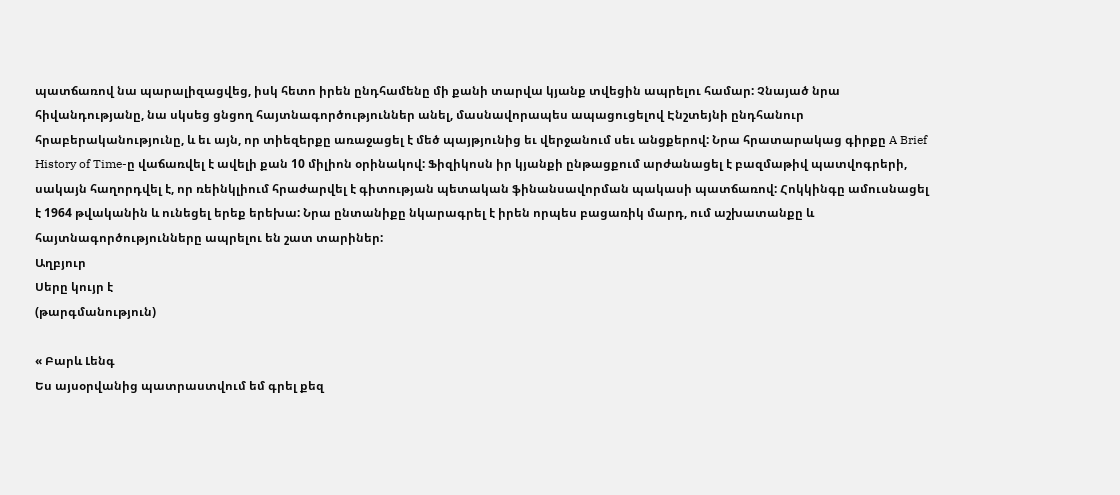պատճառով նա պարալիզացվեց, իսկ հետո իրեն ընդհամենը մի քանի տարվա կյանք տվեցին ապրելու համար: Չնայած նրա հիվանդությանը, նա սկսեց ցնցող հայտնագործություններ անել, մասնավորապես ապացուցելով Էնշտեյնի ընդհանուր հրաբերականությունը, և եւ այն, որ տիեզերքը առաջացել է մեծ պայթյունից եւ վերջանում սեւ անցքերով: Նրա հրատարակաց գիրքը A Brief History of Time-ը վաճառվել է ավելի քան 10 միլիոն օրինակով: Ֆիզիկոսն իր կյանքի ընթացքում արժանացել է բազմաթիվ պատվոգրերի, սակայն հաղորդվել է, որ ռեինկլիում հրաժարվել է գիտության պետական ֆինանսավորման պակասի պատճառով: Հոկկինգը ամուսնացել է 1964 թվականին և ունեցել երեք երեխա: Նրա ընտանիքը նկարագրել է իրեն որպես բացառիկ մարդ, ում աշխատանքը և հայտնագործությունները ապրելու են շատ տարիներ:
Աղբյուր
Սերը կույր է
(թարգմանություն)

« Բարև Լենգ
Ես այսօրվանից պատրաստվում եմ գրել քեզ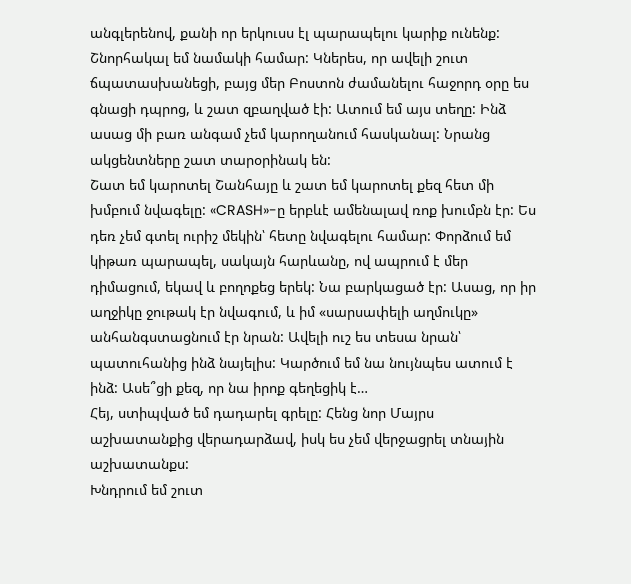անգլերենով, քանի որ երկուսս էլ պարապելու կարիք ունենք: Շնորհակալ եմ նամակի համար: Կներես, որ ավելի շուտ ճպատասխանեցի, բայց մեր Բոստոն ժամանելու հաջորդ օրը ես գնացի դպրոց, և շատ զբաղված էի: Ատում եմ այս տեղը: Ինձ ասաց մի բառ անգամ չեմ կարողանում հասկանալ: Նրանց ակցենտները շատ տարօրինակ են:
Շատ եմ կարոտել Շանհայը և շատ եմ կարոտել քեզ հետ մի խմբում նվագելը: «CRASH»-ը երբևէ ամենալավ ռոք խումբն էր: Ես դեռ չեմ գտել ուրիշ մեկին՝ հետը նվագելու համար: Փորձում եմ կիթառ պարապել, սակայն հարևանը, ով ապրում է մեր դիմացում, եկավ և բողոքեց երեկ: Նա բարկացած էր: Ասաց, որ իր աղջիկը ջութակ էր նվագում, և իմ «սարսափելի աղմուկը» անհանգստացնում էր նրան: Ավելի ուշ ես տեսա նրան՝ պատուհանից ինձ նայելիս: Կարծում եմ նա նույնպես ատում է ինձ: Ասե՞ցի քեզ, որ նա իրոք գեղեցիկ է…
Հեյ, ստիպված եմ դադարել գրելը: Հենց նոր Մայրս աշխատանքից վերադարձավ, իսկ ես չեմ վերջացրել տնային աշխատանքս:
Խնդրում եմ շուտ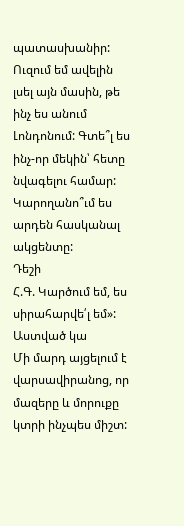պատասխանիր: Ուզում եմ ավելին լսել այն մասին, թե ինչ ես անում Լոնդոնում: Գտե՞լ ես ինչ-որ մեկին՝ հետը նվագելու համար: Կարողանո՞ւմ ես արդեն հասկանալ ակցենտը:
Դեշի
Հ.Գ. Կարծում եմ, ես սիրահարվե՛լ եմ»:
Աստված կա
Մի մարդ այցելում է վարսավիրանոց, որ մազերը և մորուքը կտրի ինչպես միշտ: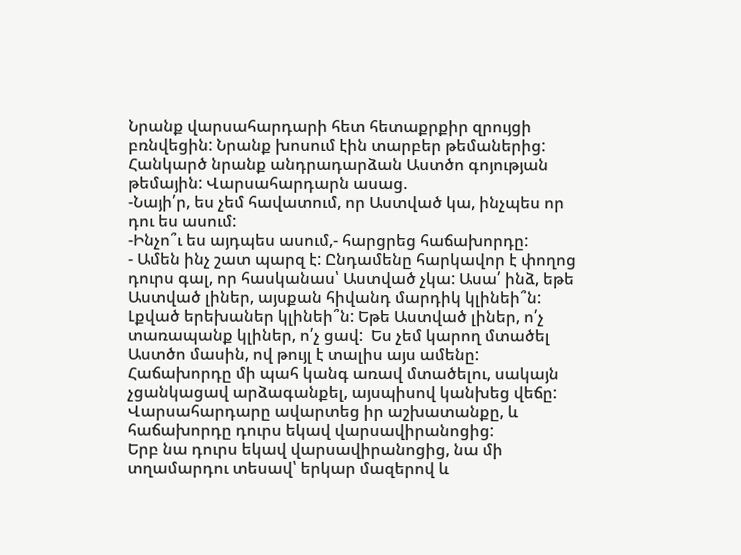Նրանք վարսահարդարի հետ հետաքրքիր զրույցի բռնվեցին: Նրանք խոսում էին տարբեր թեմաներից: Հանկարծ նրանք անդրադարձան Աստծո գոյության թեմային: Վարսահարդարն ասաց.
-Նայի՛ր, ես չեմ հավատում, որ Աստված կա, ինչպես որ դու ես ասում:
-Ինչո՞ւ ես այդպես ասում,- հարցրեց հաճախորդը:
- Ամեն ինչ շատ պարզ է: Ընդամենը հարկավոր է փողոց դուրս գալ, որ հասկանաս՝ Աստված չկա: Ասա՛ ինձ, եթե Աստված լիներ, այսքան հիվանդ մարդիկ կլինեի՞ն: Լքված երեխաներ կլինեի՞ն: Եթե Աստված լիներ, ո՛չ տառապանք կլիներ, ո՛չ ցավ:  Ես չեմ կարող մտածել Աստծո մասին, ով թույլ է տալիս այս ամենը:
Հաճախորդը մի պահ կանգ առավ մտածելու, սակայն չցանկացավ արձագանքել, այսպիսով կանխեց վեճը:
Վարսահարդարը ավարտեց իր աշխատանքը, և հաճախորդը դուրս եկավ վարսավիրանոցից:
Երբ նա դուրս եկավ վարսավիրանոցից, նա մի տղամարդու տեսավ՝ երկար մազերով և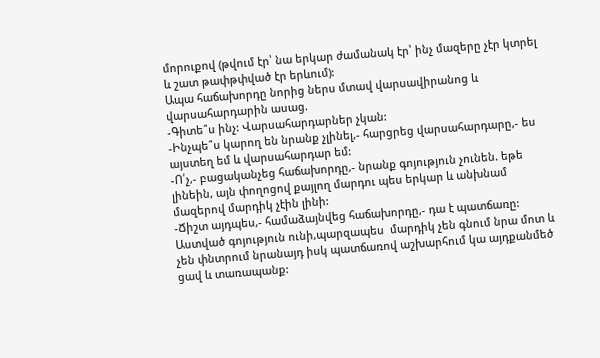մորուքով (թվում էր՝ նա երկար ժամանակ էր՝ ինչ մազերը չէր կտրել և շատ թափթփված էր երևում):
Ապա հաճախորդը նորից ներս մտավ վարսավիրանոց և վարսահարդարին ասաց.
-Գիտե՞ս ինչ: Վարսահարդարներ չկան:
-Ինչպե՞ս կարող են նրանք չլինել,- հարցրեց վարսահարդարը,- ես այստեղ եմ և վարսահարդար եմ:
-Ո՛չ,- բացականչեց հաճախորդը,- նրանք գոյություն չունեն. եթե լինեին, այն փողոցով քայլող մարդու պես երկար և անխնամ մազերով մարդիկ չէին լինի:
-Ճիշտ այդպես,- համաձայնվեց հաճախորդը,- դա է պատճառը: Աստված գոյություն ունի,պարզապես  մարդիկ չեն գնում նրա մոտ և չեն փնտրում նրանայդ իսկ պատճառով աշխարհում կա այդքանմեծ ցավ և տառապանք: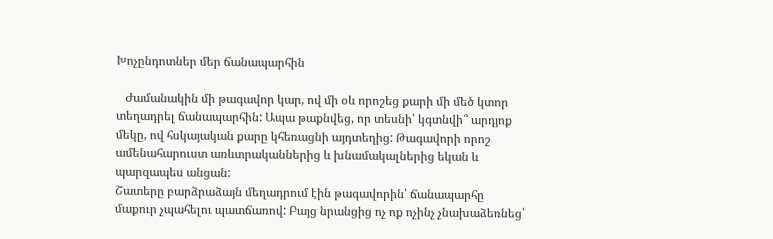Խոչընդոտներ մեր ճանապարհին

   Ժամանակին մի թագավոր կար, ով մի օև որոշեց քարի մի մեծ կտոր տեղադրել ճանապարհին: Ապա թաքնվեց, որ տեսնի՝ կգտնվի՞ արդյոք մեկը, ով հսկայական քարը կհեռացնի այդտեղից: Թագավորի որոշ ամենահարուստ առևտրականներից և խնամակալներից եկան և պարզապես անցան:
Շատերը բարձրաձայն մեղադրում էին թագավորին՝ ճանապարհը մաքուր չպահելու պատճառով: Բայց նրանցից ոչ ոք ոչինչ չնախաձեռնեց՝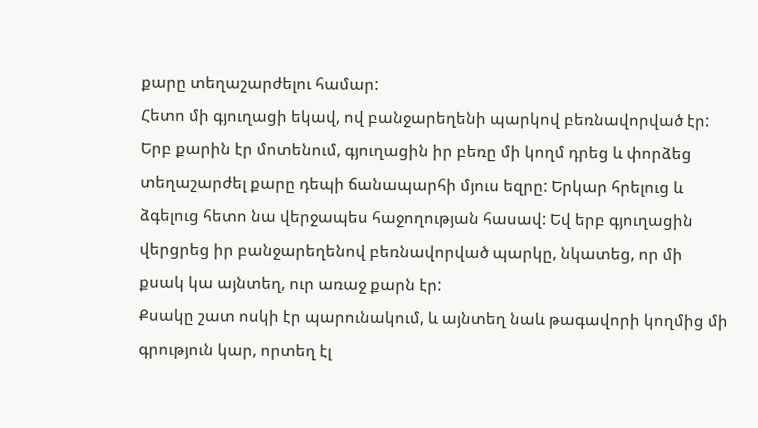քարը տեղաշարժելու համար:
Հետո մի գյուղացի եկավ, ով բանջարեղենի պարկով բեռնավորված էր: Երբ քարին էր մոտենում, գյուղացին իր բեռը մի կողմ դրեց և փորձեց տեղաշարժել քարը դեպի ճանապարհի մյուս եզրը: Երկար հրելուց և ձգելուց հետո նա վերջապես հաջողության հասավ: Եվ երբ գյուղացին վերցրեց իր բանջարեղենով բեռնավորված պարկը, նկատեց, որ մի քսակ կա այնտեղ, ուր առաջ քարն էր:
Քսակը շատ ոսկի էր պարունակում, և այնտեղ նաև թագավորի կողմից մի գրություն կար, որտեղ էլ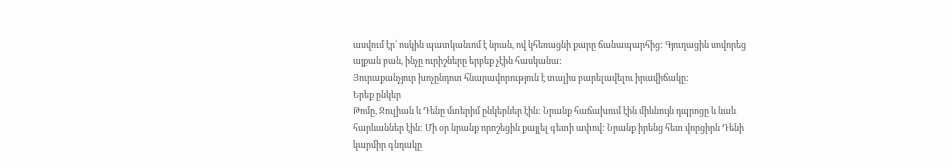ասվում էր՝ ոսկին պատկանւոմ է նրան, ով կհեռացնի քարը ճանապարհից: Գյուղացին սովորեց այքան բան, ինչը ուրիշները երբեք չէին հասկանա:
Յուրաքանչյուր խոչընդոտ հնարավորություն է տալիս բարելավելու իրավիճակը:
Երեք ընկեր
Թոմը, Ջուլիան և Դենը մտերիմ ընկերներ էին: Նրանք հաճախում էին միևնույն դպրոցը և նաև հարևաններ էին: Մի օր նրանք որոշեցին քայլել գետի ափով: Նրանք իրենց հետ վորցիրն Դենի կարմիր գնդակը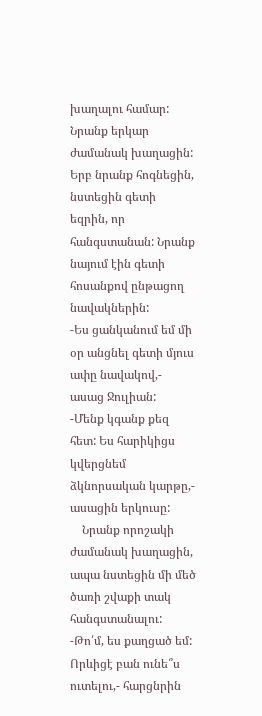խաղալու համար: Նրանք երկար ժամանակ խաղացին: Երբ նրանք հոգնեցին, նստեցին գետի եզրին, որ հանգստանան: Նրանք նայում էին գետի հոսանքով ընթացող նավակներին:
-Ես ցանկանում եմ մի օր անցնել գետի մյուս ափը նավակով,- ասաց Ջուլիան:
-Մենք կգանք քեզ հետ: Ես հարիկիցս կվերցնեմ ձկնորսական կարթը,- ասացին երկուսը:
    Նրանք որոշակի ժամանակ խաղացին, ապա նստեցին մի մեծ ծառի շվաքի տակ հանգստանալու:
-Թո՛մ, ես քաղցած եմ: Որևիցէ բան ունե՞ս ուտելու,- հարցնրին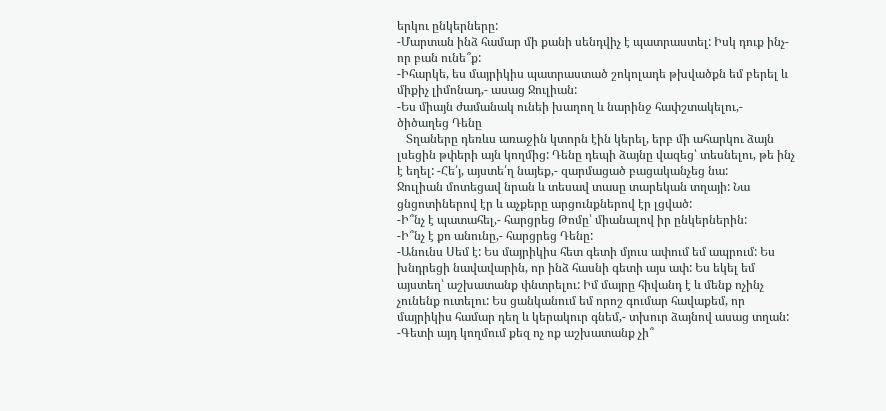երկու ընկերները:
-Մարտան ինձ համար մի քանի սենդվիչ է պատրաստել: Իսկ դուք ինչ-որ բան ունե՞ք:
-Իհարկե, ես մայրիկիս պատրաստած շոկոլադե թխվածքն եմ բերել և միքիչ լիմոնադ,- ասաց Ջուլիան:
-Ես միայն ժամանակ ունեի խաղող և նարինջ հափշտակելու,- ծիծաղեց Դենը
   Տղաները դեռևս առաջին կտորն էին կերել, երբ մի ահարկու ձայն լսեցին թփերի այն կողմից: Դենը դեպի ձայնը վազեց՝ տեսնելու, թե ինչ է եղել: -Հե՛յ, այստե՛ղ նայեք,- զարմացած բացականչեց նա:
Ջուլիան մոտեցավ նրան և տեսավ տասը տարեկան տղայի: Նա ցնցոտիներով էր և աչքերը արցունքներով էր լցված:
-Ի՞նչ է պատահել,- հարցրեց Թոմը՝ միանալով իր ընկերներին:
-Ի՞նչ է քո անունը,- հարցրեց Դենը:
-Անունս Սեմ է: Ես մայրիկիս հետ գետի մյուս ափում եմ ապրում: Ես խնդրեցի նավավարին, որ ինձ հասնի գետի այս ափ: Ես եկել եմ այստեղ՝ աշխատանք փնտրելու: Իմ մայրը հիվանդ է և մենք ոչինչ չունենք ուտելու: Ես ցանկանում եմ որոշ գումար հավաքեմ, որ մայրիկիս համար դեղ և կերակուր գնեմ,- տխուր ձայնով ասաց տղան:
-Գետի այդ կողմում քեզ ոչ ոք աշխատանք չի՞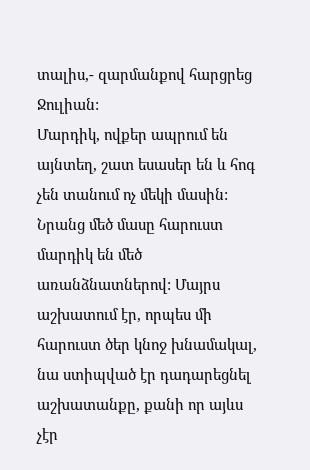տալիս,- զարմանքով հարցրեց Ջուլիան:
Մարդիկ, ովքեր ապրում են այնտեղ, շատ եսասեր են և հոգ չեն տանում ոչ մեկի մասին: Նրանց մեծ մասը հարուստ մարդիկ են մեծ առանձնատներով: Մայրս աշխատում էր, որպես մի հարուստ ծեր կնոջ խնամակալ, նա ստիպված էր դադարեցնել աշխատանքը, քանի որ այևս չէր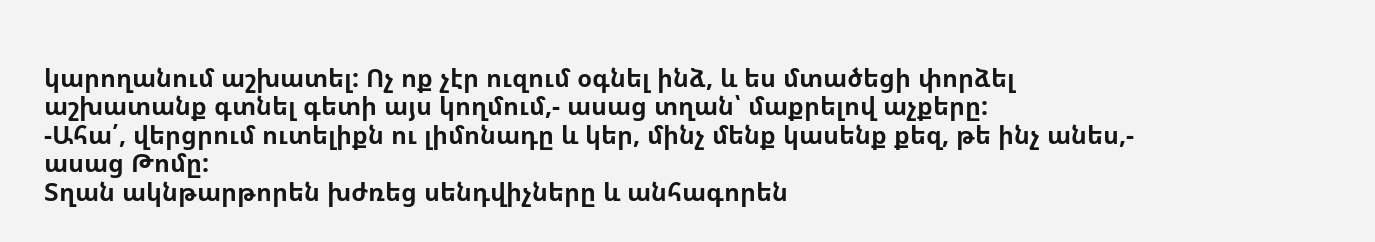կարողանում աշխատել: Ոչ ոք չէր ուզում օգնել ինձ, և ես մտածեցի փորձել աշխատանք գտնել գետի այս կողմում,- ասաց տղան՝ մաքրելով աչքերը:
-Ահա՛, վերցրում ուտելիքն ու լիմոնադը և կեր, մինչ մենք կասենք քեզ, թե ինչ անես,- ասաց Թոմը:
Տղան ակնթարթորեն խժռեց սենդվիչները և անհագորեն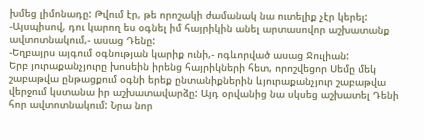խմեց լիմոնադը: Թվում էր, թե որոշակի ժամանակ նա ուտելիք չէր կերել:
-Այսպիսով, դու կարող ես օգնել իմ հայրիկին անել արտասովոր աշխատանք ավտոտնակում,- ասաց Դենը:
-Եղբայրս այգում օգնության կարիք ունի,- ոգևորված ասաց Ջուլիան:
Երբ յուրաքանչյուրը խոսեին իրենց հայրիկների հետ, որոշվեցոր Սեմը մեկ շաբաթվա ընթացքում օգնի երեք ընտանիքներին ևյուրաքանչյուր շաբաթվա վերջում կստանա իր աշխատավարձը: Այդ օրվանից նա սկսեց աշխատել Դենի հոր ավտոտնակում: Նրա նոր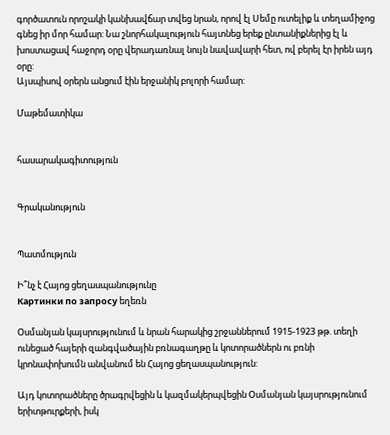գործատուն որոշակի կանխավճար տվեց նրան, որով էլ Սեմը ուտելիք և տեղամիջոց գնեց իր մոր համար: Նա շնորհակալություն հայտնեց երեք ընտանիքներից էլ և խոստացավ հաջորդ օրը վերադառնալ նույն նավավարի հետ, ով բերել էր իրեն այդ օրը:
Այսպիսով օրերն անցում էին երջանիկ բոլորի համար:

Մաթեմատիկա


հասարակագիտություն


Գրականություն


Պատմություն

Ի՞նչ է Հայոց ցեղասպանությունը
Картинки по запросу եղեռն

Օսմանյան կայսրությունում և նրան հարակից շրջաններում 1915-1923 թթ. տեղի ունեցած հայերի զանգվածային բռնագաղթը և կոտորածներն ու բռնի կրոնափոխումն անվանում են Հայոց ցեղասպանություն:

Այդ կոտորածները ծրագրվեցին և կազմակերպվեցին Օսմանյան կայսրությունում երիտթուրքերի, իսկ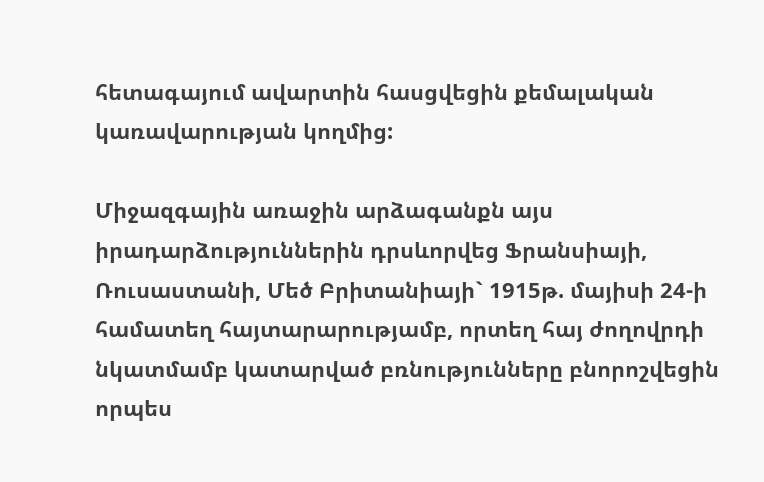հետագայում ավարտին հասցվեցին քեմալական կառավարության կողմից:

Միջազգային առաջին արձագանքն այս իրադարձություններին դրսևորվեց Ֆրանսիայի, Ռուսաստանի, Մեծ Բրիտանիայի` 1915թ. մայիսի 24-ի համատեղ հայտարարությամբ, որտեղ հայ ժողովրդի նկատմամբ կատարված բռնությունները բնորոշվեցին որպես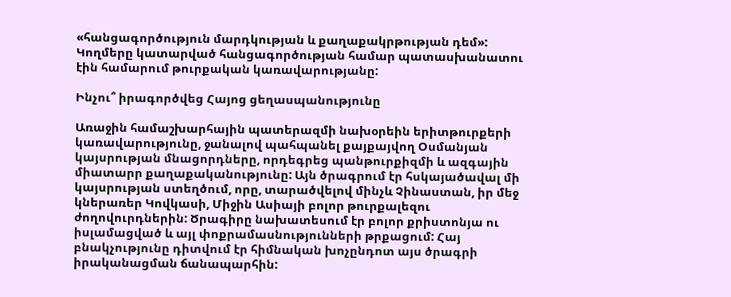«հանցագործություն մարդկության և քաղաքակրթության դեմ»: Կողմերը կատարված հանցագործության համար պատասխանատու էին համարում թուրքական կառավարությանը:

Ինչու՞ իրագործվեց Հայոց ցեղասպանությունը

Առաջին համաշխարհային պատերազմի նախօրեին երիտթուրքերի կառավարությունը, ջանալով պահպանել քայքայվող Օսմանյան կայսրության մնացորդները, որդեգրեց պանթուրքիզմի և ազգային միատարր քաղաքականությունը: Այն ծրագրում էր հսկայածավալ մի կայսրության ստեղծում, որը, տարածվելով մինչև Չինաստան, իր մեջ կներառեր Կովկասի, Միջին Ասիայի բոլոր թուրքալեզու ժողովուրդներին: Ծրագիրը նախատեսում էր բոլոր քրիստոնյա ու իսլամացված և այլ փոքրամասնությունների թրքացում: Հայ բնակչությունը դիտվում էր հիմնական խոչընդոտ այս ծրագրի իրականացման ճանապարհին: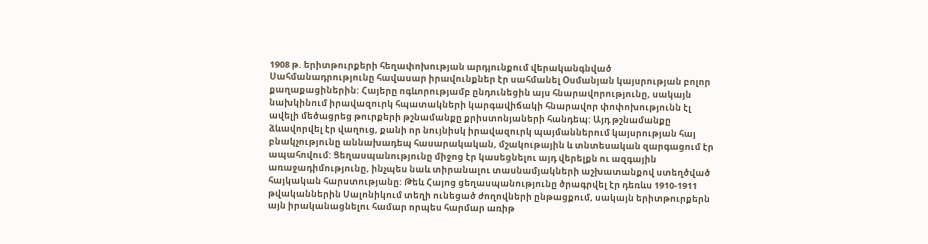1908 թ. երիտթուրքերի հեղափոխության արդյունքում վերականգնված Սահմանադրությունը հավասար իրավունքներ էր սահմանել Օսմանյան կայսրության բոլոր քաղաքացիներին: Հայերը ոգևորությամբ ընդունեցին այս հնարավորությունը, սակայն նախկինում իրավազուրկ հպատակների կարգավիճակի հնարավոր փոփոխությունն էլ ավելի մեծացրեց թուրքերի թշնամանքը քրիստոնյաների հանդեպ: Այդ թշնամանքը ձևավորվել էր վաղուց, քանի որ նույնիսկ իրավազուրկ պայմաններում կայսրության հայ բնակչությունը աննախադեպ հասարակական, մշակութային և տնտեսական զարգացում էր ապահովում: Ցեղասպանությունը միջոց էր կասեցնելու այդ վերելքն ու ազգային առաջադիմությունը, ինչպես նաև տիրանալու տասնամյակների աշխատանքով ստեղծված հայկական հարստությանը: Թեև Հայոց ցեղասպանությունը ծրագրվել էր դեռևս 1910-1911 թվականներին Սալոնիկում տեղի ունեցած ժողովների ընթացքում, սակայն երիտթուրքերն այն իրականացնելու համար որպես հարմար առիթ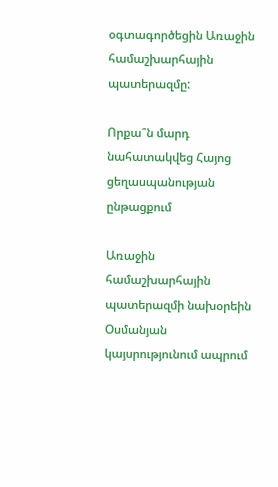օգտագործեցին Առաջին համաշխարհային պատերազմը:

Որքա՞ն մարդ նահատակվեց Հայոց ցեղասպանության ընթացքում

Առաջին համաշխարհային պատերազմի նախօրեին Օսմանյան կայսրությունում ապրում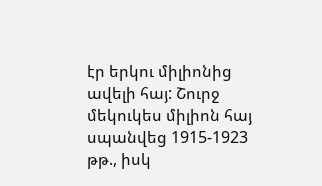էր երկու միլիոնից ավելի հայ: Շուրջ մեկուկես միլիոն հայ սպանվեց 1915-1923 թթ., իսկ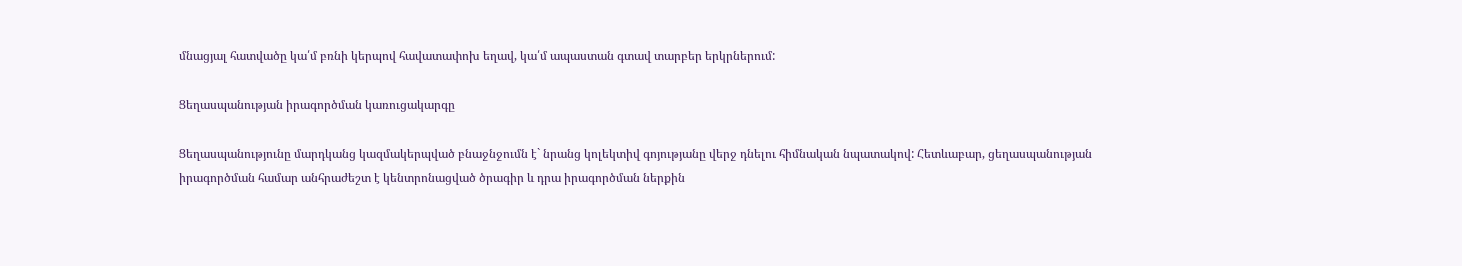մնացյալ հատվածը կա՛մ բռնի կերպով հավատափոխ եղավ, կա՛մ ապաստան գտավ տարբեր երկրներում:

Ցեղասպանության իրագործման կառուցակարգը

Ցեղասպանությունը մարդկանց կազմակերպված բնաջնջումն է` նրանց կոլեկտիվ գոյությանը վերջ դնելու հիմնական նպատակով: Հետևաբար, ցեղասպանության իրագործման համար անհրաժեշտ է կենտրոնացված ծրագիր և դրա իրագործման ներքին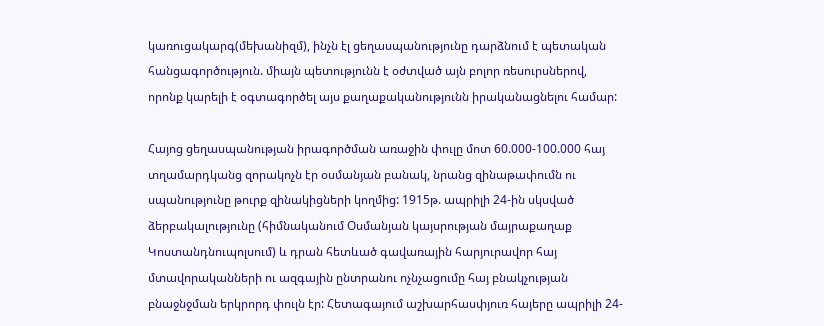կառուցակարգ(մեխանիզմ), ինչն էլ ցեղասպանությունը դարձնում է պետական հանցագործություն. միայն պետությունն է օժտված այն բոլոր ռեսուրսներով, որոնք կարելի է օգտագործել այս քաղաքականությունն իրականացնելու համար:

Հայոց ցեղասպանության իրագործման առաջին փուլը մոտ 60.000-100.000 հայ տղամարդկանց զորակոչն էր օսմանյան բանակ, նրանց զինաթափումն ու սպանությունը թուրք զինակիցների կողմից: 1915թ. ապրիլի 24-ին սկսված ձերբակալությունը (հիմնականում Օսմանյան կայսրության մայրաքաղաք Կոստանդնուպոլսում) և դրան հետևած գավառային հարյուրավոր հայ մտավորականների ու ազգային ընտրանու ոչնչացումը հայ բնակչության բնաջնջման երկրորդ փուլն էր: Հետագայում աշխարհասփյուռ հայերը ապրիլի 24-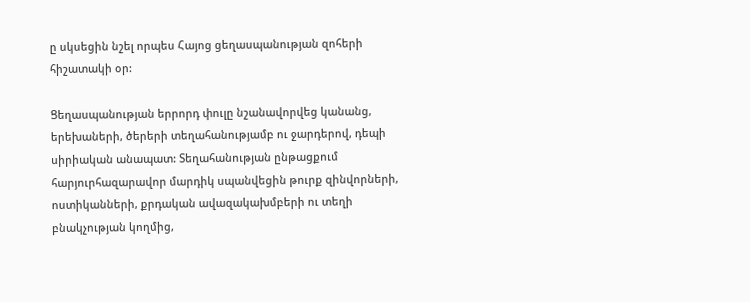ը սկսեցին նշել որպես Հայոց ցեղասպանության զոհերի հիշատակի օր:

Ցեղասպանության երրորդ փուլը նշանավորվեց կանանց, երեխաների, ծերերի տեղահանությամբ ու ջարդերով, դեպի սիրիական անապատ: Տեղահանության ընթացքում հարյուրհազարավոր մարդիկ սպանվեցին թուրք զինվորների, ոստիկանների, քրդական ավազակախմբերի ու տեղի բնակչության կողմից,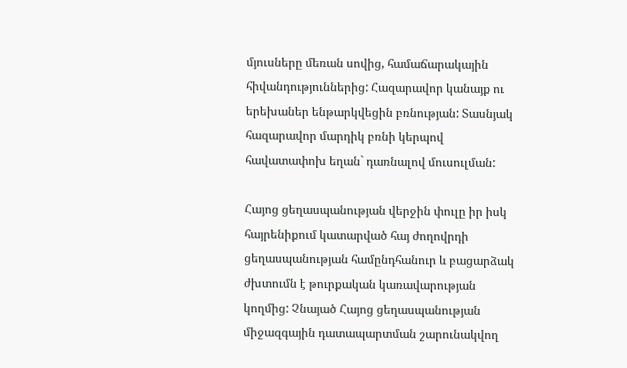մյուսները մեռան սովից, համաճարակային հիվանդություններից: Հազարավոր կանայք ու երեխաներ ենթարկվեցին բռնության: Տասնյակ հազարավոր մարդիկ բռնի կերպով հավատափոխ եղան` դառնալով մուսուլման:

Հայոց ցեղասպանության վերջին փուլը իր իսկ հայրենիքում կատարված հայ ժողովրդի ցեղասպանության համընդհանուր և բացարձակ ժխտումն է թուրքական կառավարության կողմից: Չնայած Հայոց ցեղասպանության միջազգային դատապարտման շարունակվող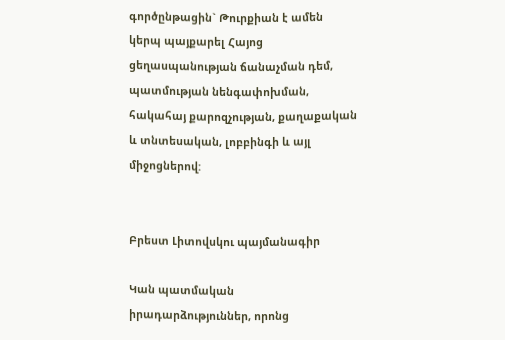գործընթացին` Թուրքիան է ամեն կերպ պայքարել Հայոց ցեղասպանության ճանաչման դեմ, պատմության նենգափոխման, հակահայ քարոզչության, քաղաքական և տնտեսական, լոբբինգի և այլ միջոցներով:


Բրեստ Լիտովսկու պայմանագիր

Կան պատմական իրադարձություններ, որոնց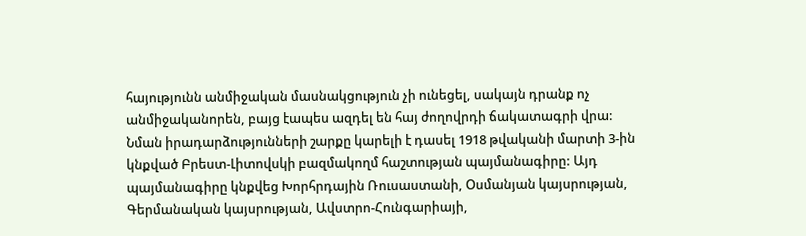հայությունն անմիջական մասնակցություն չի ունեցել, սակայն դրանք ոչ անմիջականորեն, բայց էապես ազդել են հայ ժողովրդի ճակատագրի վրա: Նման իրադարձությունների շարքը կարելի է դասել 1918 թվականի մարտի 3-ին կնքված Բրեստ-Լիտովսկի բազմակողմ հաշտության պայմանագիրը: Այդ պայմանագիրը կնքվեց Խորհրդային Ռուսաստանի, Օսմանյան կայսրության, Գերմանական կայսրության, Ավստրո-Հունգարիայի,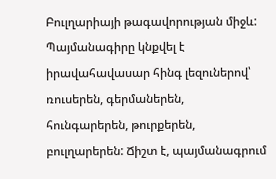Բուլղարիայի թագավորության միջև: Պայմանագիրը կնքվել է իրավահավասար հինգ լեզուներով՝ ռուսերեն, գերմաներեն, հունգարերեն, թուրքերեն, բուլղարերեն: Ճիշտ է, պայմանագրում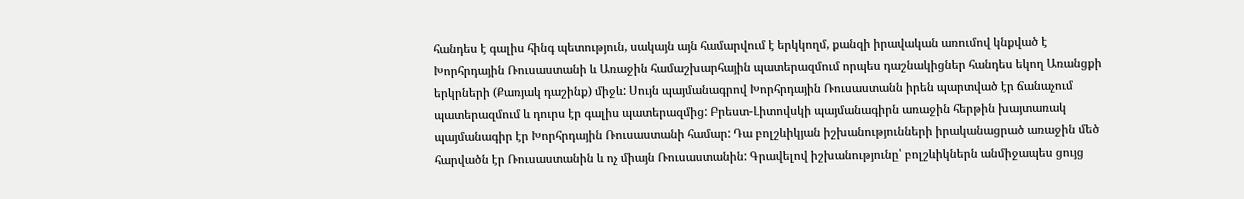հանդես է գալիս հինգ պետություն, սակայն այն համարվում է երկկողմ, քանզի իրավական առումով կնքված է Խորհրդային Ռուսաստանի և Առաջին համաշխարհային պատերազմում որպես դաշնակիցներ հանդես եկող Առանցքի երկրների (Քառյակ դաշինք) միջև: Սույն պայմանագրով Խորհրդային Ռուսաստանն իրեն պարտված էր ճանաչում պատերազմում և դուրս էր գալիս պատերազմից: Բրեստ-Լիտովսկի պայմանագիրն առաջին հերթին խայտառակ պայմանագիր էր Խորհրդային Ռուսաստանի համար: Դա բոլշևիկյան իշխանությունների իրականացրած առաջին մեծ հարվածն էր Ռուսաստանին և ոչ միայն Ռուսաստանին: Գրավելով իշխանությունը՝ բոլշևիկներն անմիջապես ցույց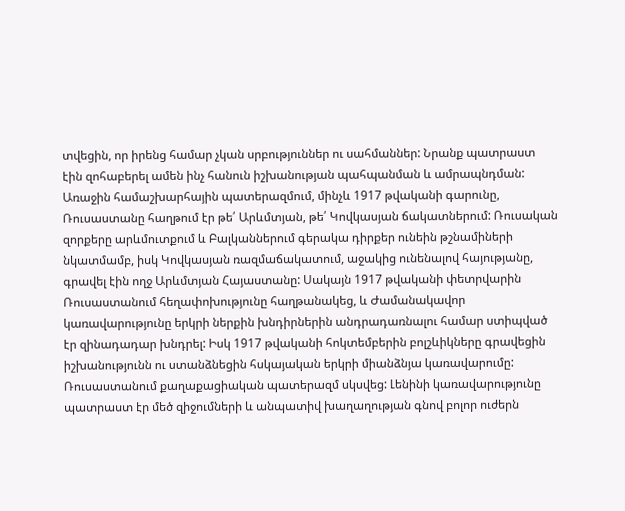տվեցին, որ իրենց համար չկան սրբություններ ու սահմաններ: Նրանք պատրաստ էին զոհաբերել ամեն ինչ հանուն իշխանության պահպանման և ամրապնդման: Առաջին համաշխարհային պատերազմում, մինչև 1917 թվականի գարունը, Ռուսաստանը հաղթում էր թե՛ Արևմտյան, թե՛ Կովկասյան ճակատներում: Ռուսական զորքերը արևմուտքում և Բալկաններում գերակա դիրքեր ունեին թշնամիների նկատմամբ, իսկ Կովկասյան ռազմաճակատում, աջակից ունենալով հայությանը, գրավել էին ողջ Արևմտյան Հայաստանը: Սակայն 1917 թվականի փետրվարին Ռուսաստանում հեղափոխությունը հաղթանակեց, և Ժամանակավոր կառավարությունը երկրի ներքին խնդիրներին անդրադառնալու համար ստիպված էր զինադադար խնդրել: Իսկ 1917 թվականի հոկտեմբերին բոլշևիկները գրավեցին իշխանությունն ու ստանձնեցին հսկայական երկրի միանձնյա կառավարումը: Ռուսաստանում քաղաքացիական պատերազմ սկսվեց: Լենինի կառավարությունը պատրաստ էր մեծ զիջումների և անպատիվ խաղաղության գնով բոլոր ուժերն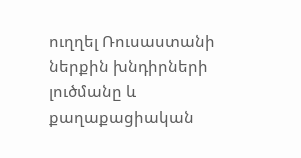ուղղել Ռուսաստանի ներքին խնդիրների լուծմանը և քաղաքացիական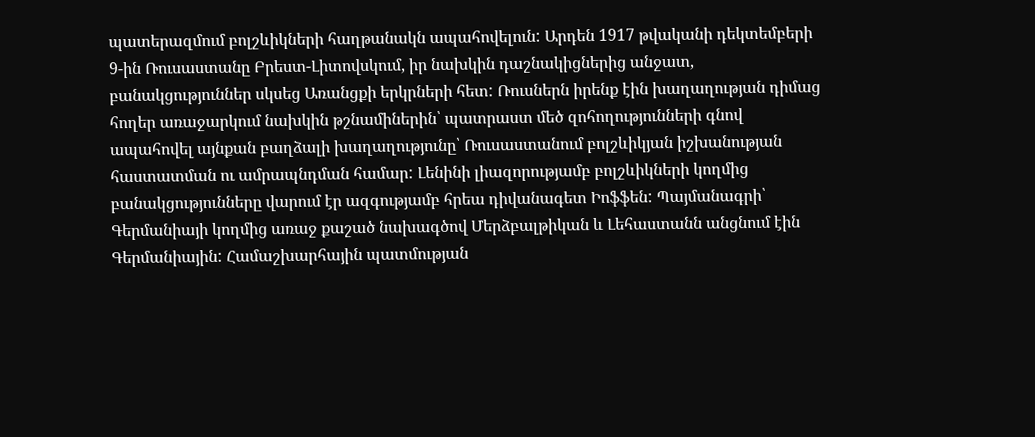պատերազմում բոլշևիկների հաղթանակն ապահովելուն: Արդեն 1917 թվականի դեկտեմբերի 9-ին Ռուսաստանը Բրեստ-Լիտովսկում, իր նախկին դաշնակիցներից անջատ, բանակցություններ սկսեց Առանցքի երկրների հետ: Ռուսներն իրենք էին խաղաղության դիմաց հողեր առաջարկում նախկին թշնամիներին՝ պատրաստ մեծ զոհողությունների գնով ապահովել այնքան բաղձալի խաղաղությունը՝ Ռուսաստանում բոլշևիկյան իշխանության հաստատման ու ամրապնդման համար: Լենինի լիազորությամբ բոլշևիկների կողմից բանակցությունները վարում էր ազգությամբ հրեա դիվանագետ Իոֆֆեն: Պայմանագրի՝ Գերմանիայի կողմից առաջ քաշած նախագծով Մերձբալթիկան և Լեհաստանն անցնում էին Գերմանիային: Համաշխարհային պատմության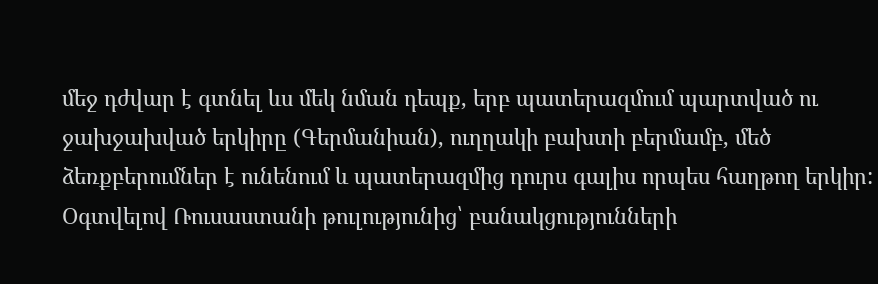մեջ դժվար է գտնել ևս մեկ նման դեպք, երբ պատերազմում պարտված ու ջախջախված երկիրը (Գերմանիան), ուղղակի բախտի բերմամբ, մեծ ձեռքբերումներ է ունենում և պատերազմից դուրս գալիս որպես հաղթող երկիր: Օգտվելով Ռուսաստանի թուլությունից՝ բանակցությունների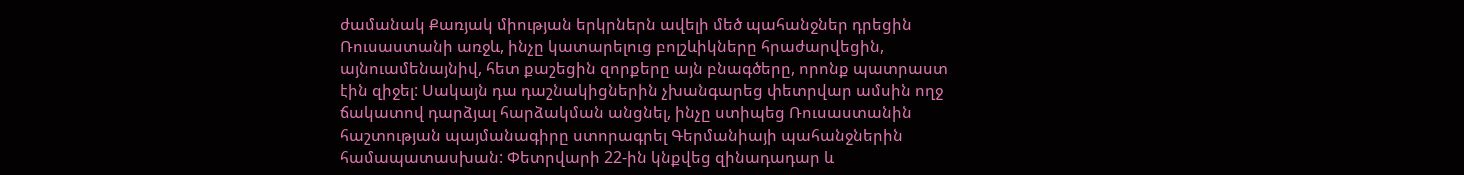ժամանակ Քառյակ միության երկրներն ավելի մեծ պահանջներ դրեցին Ռուսաստանի առջև, ինչը կատարելուց բոլշևիկները հրաժարվեցին, այնուամենայնիվ, հետ քաշեցին զորքերը այն բնագծերը, որոնք պատրաստ էին զիջել: Սակայն դա դաշնակիցներին չխանգարեց փետրվար ամսին ողջ ճակատով դարձյալ հարձակման անցնել, ինչը ստիպեց Ռուսաստանին հաշտության պայմանագիրը ստորագրել Գերմանիայի պահանջներին համապատասխան: Փետրվարի 22-ին կնքվեց զինադադար և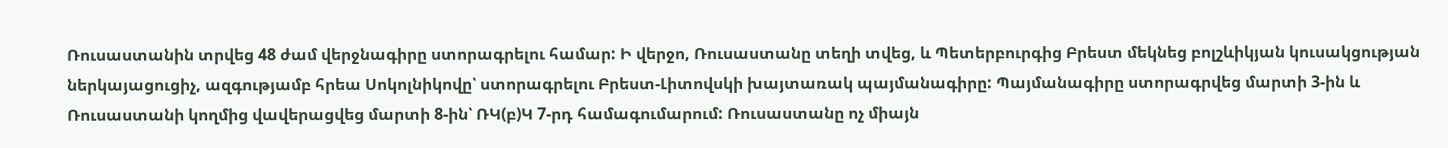Ռուսաստանին տրվեց 48 ժամ վերջնագիրը ստորագրելու համար: Ի վերջո, Ռուսաստանը տեղի տվեց, և Պետերբուրգից Բրեստ մեկնեց բոլշևիկյան կուսակցության ներկայացուցիչ, ազգությամբ հրեա Սոկոլնիկովը՝ ստորագրելու Բրեստ-Լիտովսկի խայտառակ պայմանագիրը: Պայմանագիրը ստորագրվեց մարտի 3-ին և Ռուսաստանի կողմից վավերացվեց մարտի 8-ին՝ ՌԿ(բ)Կ 7-րդ համագումարում: Ռուսաստանը ոչ միայն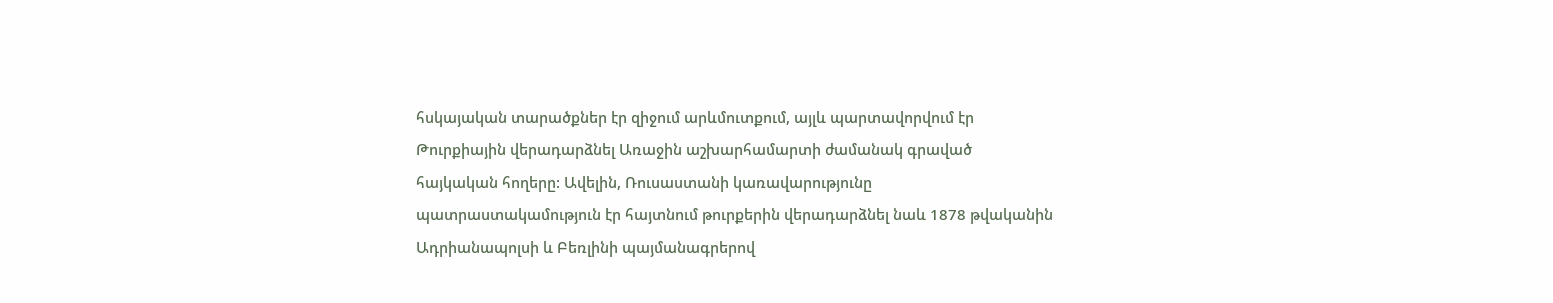հսկայական տարածքներ էր զիջում արևմուտքում, այլև պարտավորվում էր Թուրքիային վերադարձնել Առաջին աշխարհամարտի ժամանակ գրաված հայկական հողերը: Ավելին, Ռուսաստանի կառավարությունը պատրաստակամություն էր հայտնում թուրքերին վերադարձնել նաև 1878 թվականին Ադրիանապոլսի և Բեռլինի պայմանագրերով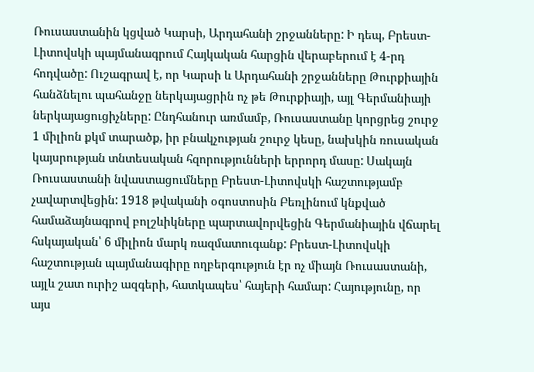Ռուսաստանին կցված Կարսի, Արդահանի շրջանները: Ի դեպ, Բրեստ-Լիտովսկի պայմանագրում Հայկական հարցին վերաբերում է 4-րդ հոդվածը: Ուշագրավ է, որ Կարսի և Արդահանի շրջանները Թուրքիային հանձնելու պահանջը ներկայացրին ոչ թե Թուրքիայի, այլ Գերմանիայի ներկայացուցիչները: Ընդհանուր առմամբ, Ռուսաստանը կորցրեց շուրջ 1 միլիոն քկմ տարածք, իր բնակչության շուրջ կեսը, նախկին ռուսական կայսրության տնտեսական հզորությունների երրորդ մասը: Սակայն Ռուսաստանի նվաստացումները Բրեստ-Լիտովսկի հաշտությամբ չավարտվեցին: 1918 թվականի օգոստոսին Բեռլինում կնքված համաձայնագրով բոլշևիկները պարտավորվեցին Գերմանիային վճարել հսկայական՝ 6 միլիոն մարկ ռազմատուգանք: Բրեստ-Լիտովսկի հաշտության պայմանագիրը ողբերգություն էր ոչ միայն Ռուսաստանի, այլև շատ ուրիշ ազգերի, հատկապես՝ հայերի համար: Հայությունը, որ այս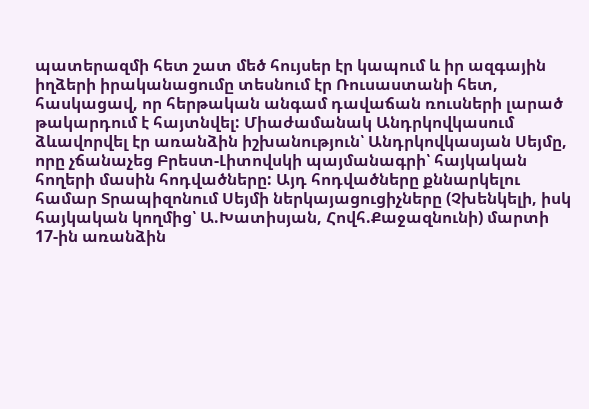պատերազմի հետ շատ մեծ հույսեր էր կապում և իր ազգային իղձերի իրականացումը տեսնում էր Ռուսաստանի հետ, հասկացավ, որ հերթական անգամ դավաճան ռուսների լարած թակարդում է հայտնվել: Միաժամանակ Անդրկովկասում ձևավորվել էր առանձին իշխանություն՝ Անդրկովկասյան Սեյմը, որը չճանաչեց Բրեստ-Լիտովսկի պայմանագրի՝ հայկական հողերի մասին հոդվածները: Այդ հոդվածները քննարկելու համար Տրապիզոնում Սեյմի ներկայացուցիչները (Չխենկելի, իսկ հայկական կողմից՝ Ա.Խատիսյան, Հովհ.Քաջազնունի) մարտի 17-ին առանձին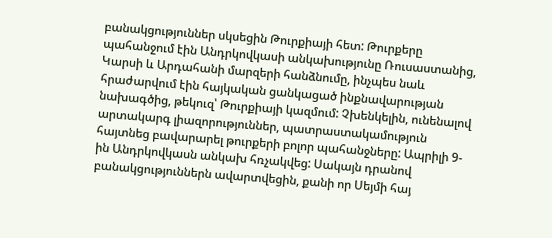բանակցություններ սկսեցին Թուրքիայի հետ: Թուրքերը պահանջում էին Անդրկովկասի անկախությունը Ռուսաստանից, Կարսի և Արդահանի մարզերի հանձնումը, ինչպես նաև հրաժարվում էին հայկական ցանկացած ինքնավարության նախագծից, թեկուզ՝ Թուրքիայի կազմում: Չխենկելին, ունենալով արտակարգ լիազորություններ, պատրաստակամություն հայտնեց բավարարել թուրքերի բոլոր պահանջները: Ապրիլի 9-ին Անդրկովկասն անկախ հռչակվեց: Սակայն դրանով բանակցություններն ավարտվեցին, քանի որ Սեյմի հայ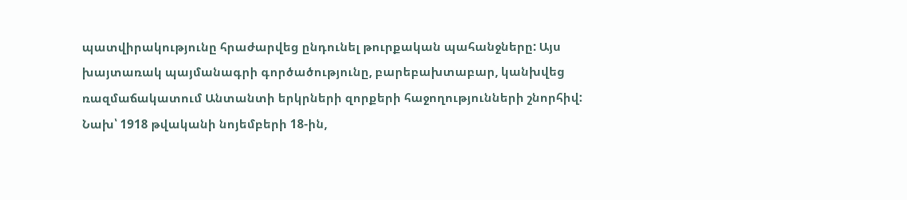պատվիրակությունը հրաժարվեց ընդունել թուրքական պահանջները: Այս խայտառակ պայմանագրի գործածությունը, բարեբախտաբար, կանխվեց ռազմաճակատում Անտանտի երկրների զորքերի հաջողությունների շնորհիվ: Նախ՝ 1918 թվականի նոյեմբերի 18-ին,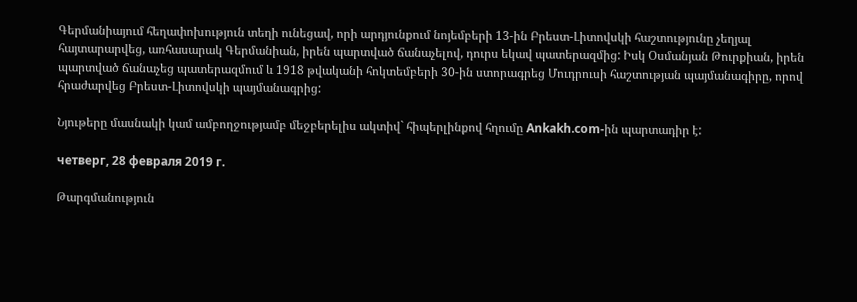Գերմանիայում հեղափոխություն տեղի ունեցավ, որի արդյունքում նոյեմբերի 13-ին Բրեստ-Լիտովսկի հաշտությունը չեղյալ հայտարարվեց, առհասարակ Գերմանիան, իրեն պարտված ճանաչելով, դուրս եկավ պատերազմից: Իսկ Օսմանյան Թուրքիան, իրեն պարտված ճանաչեց պատերազմում և 1918 թվականի հոկտեմբերի 30-ին ստորագրեց Մուդրուսի հաշտության պայմանագիրը, որով հրաժարվեց Բրեստ-Լիտովսկի պայմանագրից:

Նյութերը մասնակի կամ ամբողջությամբ մեջբերելիս ակտիվ` հիպերլինքով հղումը Ankakh.com-ին պարտադիր է:

четверг, 28 февраля 2019 г.

Թարգմանություն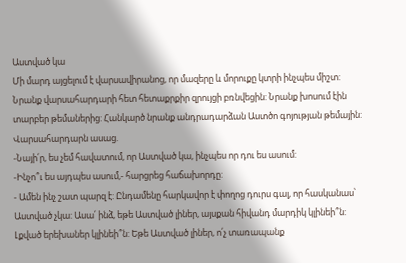Աստված կա
Մի մարդ այցելում է վարսավիրանոց, որ մազերը և մորուքը կտրի ինչպես միշտ: Նրանք վարսահարդարի հետ հետաքրքիր զրույցի բռնվեցին: Նրանք խոսում էին տարբեր թեմաներից: Հանկարծ նրանք անդրադարձան Աստծո գոյության թեմային: Վարսահարդարն ասաց.
-Նայի՛ր, ես չեմ հավատում, որ Աստված կա, ինչպես որ դու ես ասում:
-Ինչո՞ւ ես այդպես ասում,- հարցրեց հաճախորդը:
- Ամեն ինչ շատ պարզ է: Ընդամենը հարկավոր է փողոց դուրս գալ, որ հասկանաս՝ Աստված չկա: Ասա՛ ինձ, եթե Աստված լիներ, այսքան հիվանդ մարդիկ կլինեի՞ն: Լքված երեխաներ կլինեի՞ն: Եթե Աստված լիներ, ո՛չ տառապանք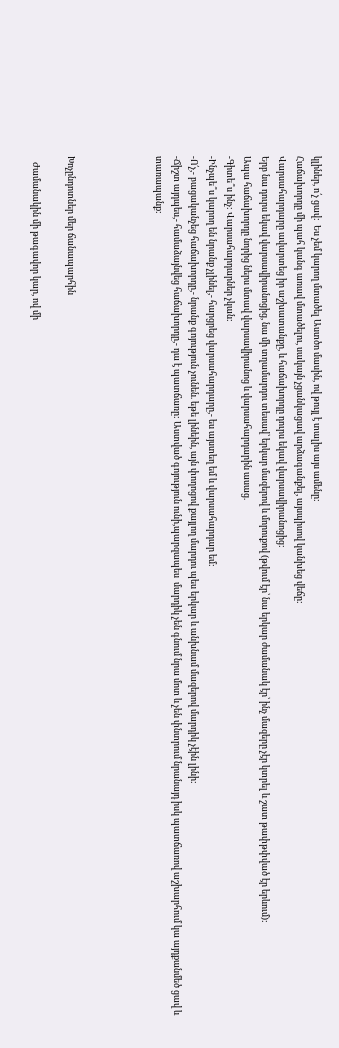կլիներ, ո՛չ ցավ:  Ես չեմ կարող մտածել Աստծո մասին, ով թույլ է տալիս այս ամենը:
Հաճախորդը մի պահ կանգ առավ մտածելու, սակայն չցանկացավ արձագանքել, այսպիսով կանխեց վեճը:
Վարսահարդարը ավարտեց իր աշխատանքը, և հաճախորդը դուրս եկավ վարսավիրանոցից:
Երբ նա դուրս եկավ վարսավիրանոցից, նա մի տղամարդու տեսավ՝ երկար մազերով և մորուքով (թվում էր՝ նա երկար ժամանակ էր՝ ինչ մազերը չէր կտրել և շատ թափթփված էր երևում):
Ապա հաճախորդը նորից ներս մտավ վարսավիրանոց և վարսահարդարին ասաց.
-Գիտե՞ս ինչ: Վարսահարդարներ չկան:
-Ինչպե՞ս կարող են նրանք չլինել,- հարցրեց վարսահարդարը,- ես այստեղ եմ և վարսահարդար եմ:
-Ո՛չ,- բացականչեց հաճախորդը,- նրանք գոյություն չունեն. եթե լինեին, այն փողոցով քայլող մարդու պես երկար և անխնամ մազերով մարդիկ չէին լինի:
-Ճիշտ այդպես,- համաձայնվեց հաճախորդը,- դա է պատճառը: Աստված գոյություն ունի,պարզապես  մարդիկ չեն գնում նրա մոտ և չեն փնտրում նրանայդ իսկ պատճառով աշխարհում կա այդքանմեծ ցավ և տառապանք:




Խոչընդոտներ մեր ճանապարհին

   Ժամանակին մի թագավոր կար, ով մի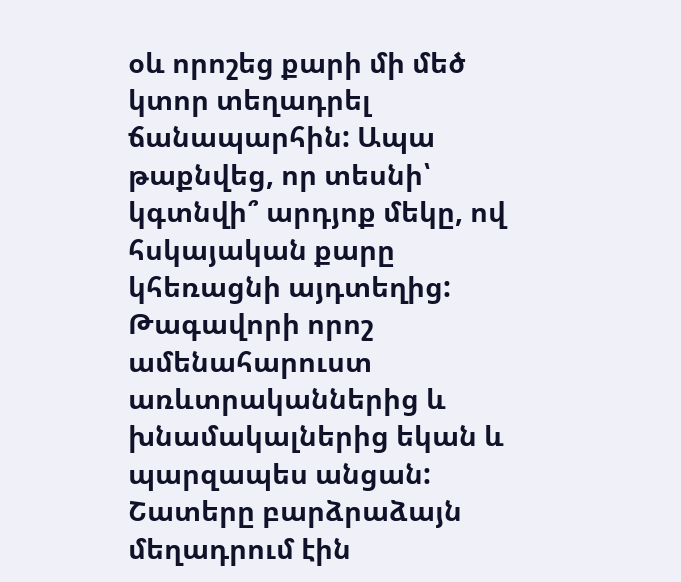օև որոշեց քարի մի մեծ կտոր տեղադրել ճանապարհին: Ապա թաքնվեց, որ տեսնի՝ կգտնվի՞ արդյոք մեկը, ով հսկայական քարը կհեռացնի այդտեղից: Թագավորի որոշ ամենահարուստ առևտրականներից և խնամակալներից եկան և պարզապես անցան:
Շատերը բարձրաձայն մեղադրում էին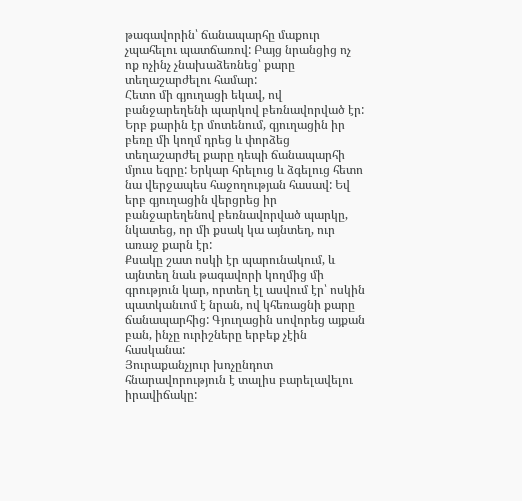թագավորին՝ ճանապարհը մաքուր չպահելու պատճառով: Բայց նրանցից ոչ ոք ոչինչ չնախաձեռնեց՝ քարը տեղաշարժելու համար:
Հետո մի գյուղացի եկավ, ով բանջարեղենի պարկով բեռնավորված էր: Երբ քարին էր մոտենում, գյուղացին իր բեռը մի կողմ դրեց և փորձեց տեղաշարժել քարը դեպի ճանապարհի մյուս եզրը: Երկար հրելուց և ձգելուց հետո նա վերջապես հաջողության հասավ: Եվ երբ գյուղացին վերցրեց իր բանջարեղենով բեռնավորված պարկը, նկատեց, որ մի քսակ կա այնտեղ, ուր առաջ քարն էր:
Քսակը շատ ոսկի էր պարունակում, և այնտեղ նաև թագավորի կողմից մի գրություն կար, որտեղ էլ ասվում էր՝ ոսկին պատկանւոմ է նրան, ով կհեռացնի քարը ճանապարհից: Գյուղացին սովորեց այքան բան, ինչը ուրիշները երբեք չէին հասկանա:
Յուրաքանչյուր խոչընդոտ հնարավորություն է տալիս բարելավելու իրավիճակը: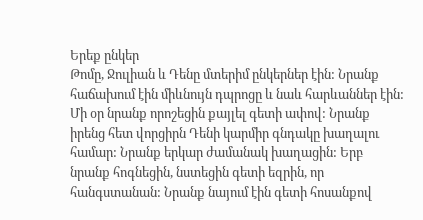Երեք ընկեր
Թոմը, Ջուլիան և Դենը մտերիմ ընկերներ էին: Նրանք հաճախում էին միևնույն դպրոցը և նաև հարևաններ էին: Մի օր նրանք որոշեցին քայլել գետի ափով: Նրանք իրենց հետ վորցիրն Դենի կարմիր գնդակը խաղալու համար: Նրանք երկար ժամանակ խաղացին: Երբ նրանք հոգնեցին, նստեցին գետի եզրին, որ հանգստանան: Նրանք նայում էին գետի հոսանքով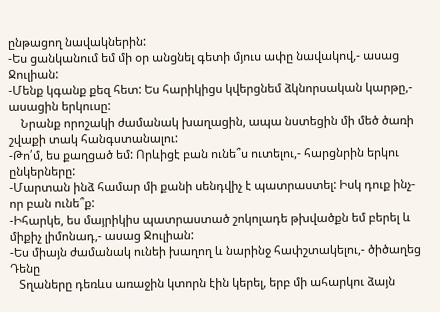ընթացող նավակներին:
-Ես ցանկանում եմ մի օր անցնել գետի մյուս ափը նավակով,- ասաց Ջուլիան:
-Մենք կգանք քեզ հետ: Ես հարիկիցս կվերցնեմ ձկնորսական կարթը,- ասացին երկուսը:
    Նրանք որոշակի ժամանակ խաղացին, ապա նստեցին մի մեծ ծառի շվաքի տակ հանգստանալու:
-Թո՛մ, ես քաղցած եմ: Որևիցէ բան ունե՞ս ուտելու,- հարցնրին երկու ընկերները:
-Մարտան ինձ համար մի քանի սենդվիչ է պատրաստել: Իսկ դուք ինչ-որ բան ունե՞ք:
-Իհարկե, ես մայրիկիս պատրաստած շոկոլադե թխվածքն եմ բերել և միքիչ լիմոնադ,- ասաց Ջուլիան:
-Ես միայն ժամանակ ունեի խաղող և նարինջ հափշտակելու,- ծիծաղեց Դենը
   Տղաները դեռևս առաջին կտորն էին կերել, երբ մի ահարկու ձայն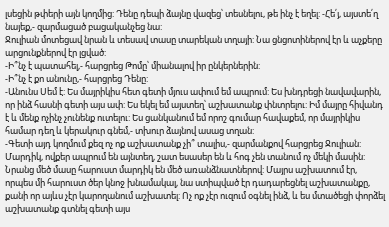լսեցին թփերի այն կողմից: Դենը դեպի ձայնը վազեց՝ տեսնելու, թե ինչ է եղել: -Հե՛յ, այստե՛ղ նայեք,- զարմացած բացականչեց նա:
Ջուլիան մոտեցավ նրան և տեսավ տասը տարեկան տղայի: Նա ցնցոտիներով էր և աչքերը արցունքներով էր լցված:
-Ի՞նչ է պատահել,- հարցրեց Թոմը՝ միանալով իր ընկերներին:
-Ի՞նչ է քո անունը,- հարցրեց Դենը:
-Անունս Սեմ է: Ես մայրիկիս հետ գետի մյուս ափում եմ ապրում: Ես խնդրեցի նավավարին, որ ինձ հասնի գետի այս ափ: Ես եկել եմ այստեղ՝ աշխատանք փնտրելու: Իմ մայրը հիվանդ է և մենք ոչինչ չունենք ուտելու: Ես ցանկանում եմ որոշ գումար հավաքեմ, որ մայրիկիս համար դեղ և կերակուր գնեմ,- տխուր ձայնով ասաց տղան:
-Գետի այդ կողմում քեզ ոչ ոք աշխատանք չի՞ տալիս,- զարմանքով հարցրեց Ջուլիան:
Մարդիկ, ովքեր ապրում են այնտեղ, շատ եսասեր են և հոգ չեն տանում ոչ մեկի մասին: Նրանց մեծ մասը հարուստ մարդիկ են մեծ առանձնատներով: Մայրս աշխատում էր, որպես մի հարուստ ծեր կնոջ խնամակալ, նա ստիպված էր դադարեցնել աշխատանքը, քանի որ այևս չէր կարողանում աշխատել: Ոչ ոք չէր ուզում օգնել ինձ, և ես մտածեցի փորձել աշխատանք գտնել գետի այս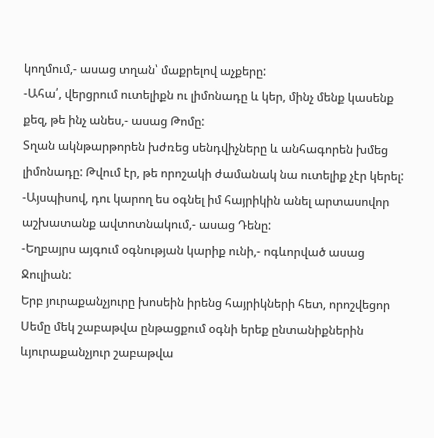կողմում,- ասաց տղան՝ մաքրելով աչքերը:
-Ահա՛, վերցրում ուտելիքն ու լիմոնադը և կեր, մինչ մենք կասենք քեզ, թե ինչ անես,- ասաց Թոմը:
Տղան ակնթարթորեն խժռեց սենդվիչները և անհագորեն խմեց լիմոնադը: Թվում էր, թե որոշակի ժամանակ նա ուտելիք չէր կերել:
-Այսպիսով, դու կարող ես օգնել իմ հայրիկին անել արտասովոր աշխատանք ավտոտնակում,- ասաց Դենը:
-Եղբայրս այգում օգնության կարիք ունի,- ոգևորված ասաց Ջուլիան:
Երբ յուրաքանչյուրը խոսեին իրենց հայրիկների հետ, որոշվեցոր Սեմը մեկ շաբաթվա ընթացքում օգնի երեք ընտանիքներին ևյուրաքանչյուր շաբաթվա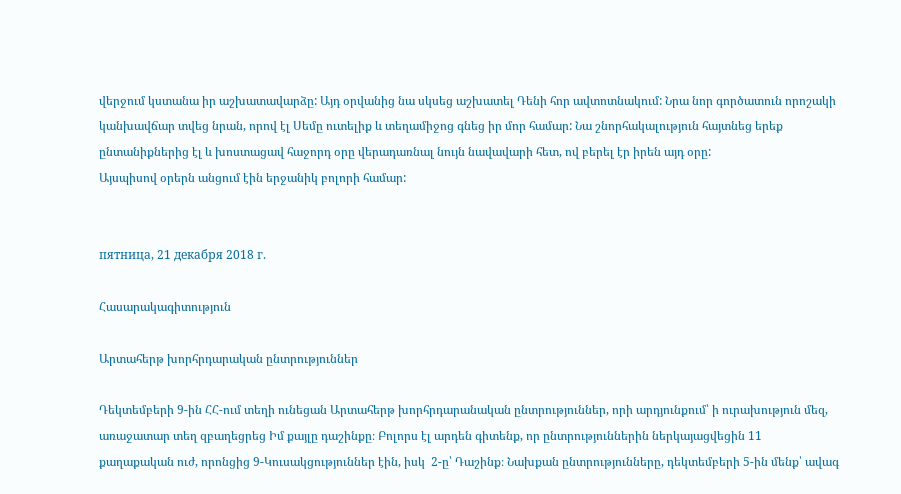վերջում կստանա իր աշխատավարձը: Այդ օրվանից նա սկսեց աշխատել Դենի հոր ավտոտնակում: Նրա նոր գործատուն որոշակի կանխավճար տվեց նրան, որով էլ Սեմը ուտելիք և տեղամիջոց գնեց իր մոր համար: Նա շնորհակալություն հայտնեց երեք ընտանիքներից էլ և խոստացավ հաջորդ օրը վերադառնալ նույն նավավարի հետ, ով բերել էր իրեն այդ օրը:
Այսպիսով օրերն անցում էին երջանիկ բոլորի համար:


пятница, 21 декабря 2018 г.

Հասարակագիտություն

Արտահերթ խորհրդարական ընտրություններ

Դեկտեմբերի 9-ին ՀՀ-ում տեղի ունեցան Արտահերթ խորհրդարանական ընտրություններ, որի արդյունքում՝ ի ուրախություն մեզ, առաջատար տեղ զբաղեցրեց Իմ քայլը դաշինքը։ Բոլորս էլ արդեն գիտենք, որ ընտրություններին ներկայացվեցին 11 քաղաքական ուժ, որոնցից 9-Կուսակցություններ էին, իսկ  2-ը՝ Դաշինք։ Նախքան ընտրությունները, դեկտեմբերի 5-ին մենք՝ ավագ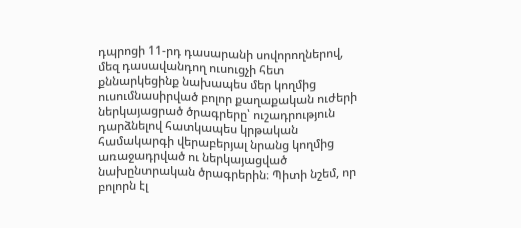դպրոցի 11-րդ դասարանի սովորողներով, մեզ դասավանդող ուսուցչի հետ քննարկեցինք նախապես մեր կողմից ուսումնասիրված բոլոր քաղաքական ուժերի ներկայացրած ծրագրերը՝ ուշադրություն դարձնելով հատկապես կրթական համակարգի վերաբերյալ նրանց կողմից առաջադրված ու ներկայացված նախընտրական ծրագրերին։ Պիտի նշեմ, որ բոլորն էլ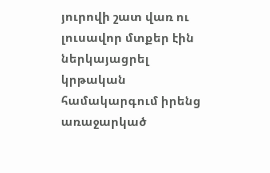յուրովի շատ վառ ու լուսավոր մտքեր էին ներկայացրել կրթական համակարգում իրենց առաջարկած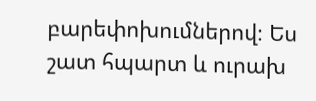բարեփոխումներով։ Ես շատ հպարտ և ուրախ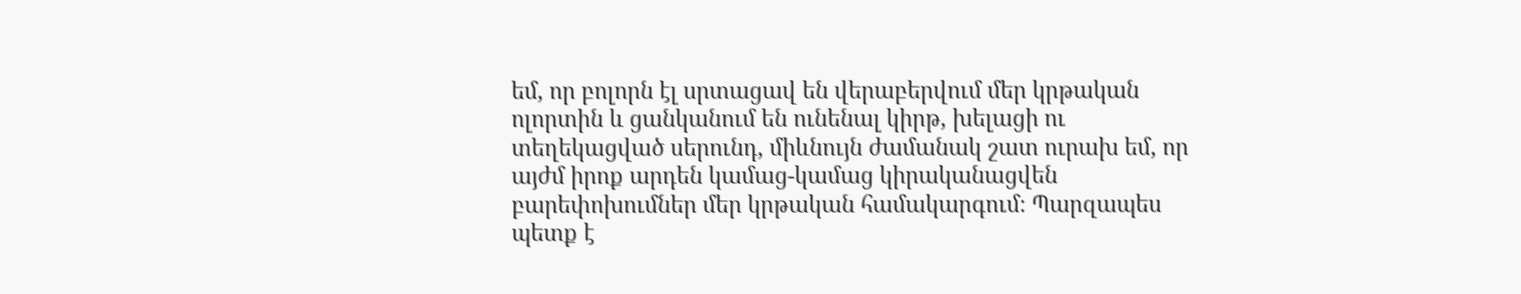եմ, որ բոլորն էլ սրտացավ են վերաբերվում մեր կրթական ոլորտին և ցանկանում են ունենալ կիրթ, խելացի ու տեղեկացված սերունդ, միևնույն ժամանակ շատ ուրախ եմ, որ այժմ իրոք արդեն կամաց-կամաց կիրականացվեն բարեփոխումներ մեր կրթական համակարգում։ Պարզապես պետք է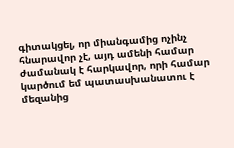գիտակցել, որ միանգամից ոչինչ հնարավոր չէ, այդ ամենի համար ժամանակ է հարկավոր, որի համար կարծում եմ պատասխանատու է մեզանից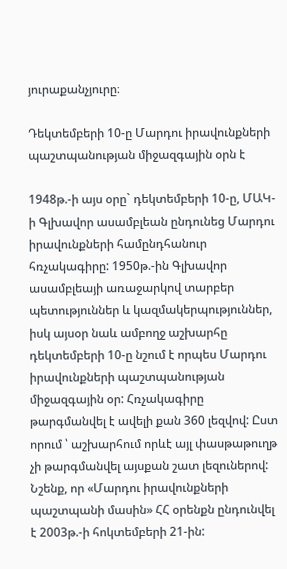յուրաքանչյուրը։

Դեկտեմբերի 10-ը Մարդու իրավունքների պաշտպանության միջազգային օրն է

1948թ.-ի այս օրը` դեկտեմբերի 10-ը, ՄԱԿ-ի Գլխավոր ասամբլեան ընդունեց Մարդու իրավունքների համընդհանուր հռչակագիրը: 1950թ.-ին Գլխավոր ասամբլեայի առաջարկով տարբեր պետություններ և կազմակերպություններ, իսկ այսօր նաև ամբողջ աշխարհը դեկտեմբերի 10-ը նշում է որպես Մարդու իրավունքների պաշտպանության միջազգային օր: Հռչակագիրը թարգմանվել է ավելի քան 360 լեզվով: Ըստ որում ՝ աշխարհում որևէ այլ փասթաթուղթ չի թարգմանվել այսքան շատ լեզուներով: Նշենք, որ «Մարդու իրավունքների պաշտպանի մասին» ՀՀ օրենքն ընդունվել է 2003թ.-ի հոկտեմբերի 21-ին: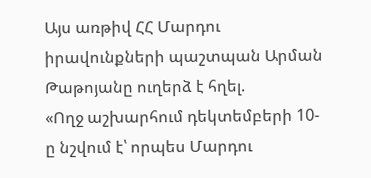Այս առթիվ ՀՀ Մարդու իրավունքների պաշտպան Արման Թաթոյանը ուղերձ է հղել.
«Ողջ աշխարհում դեկտեմբերի 10-ը նշվում է՝ որպես Մարդու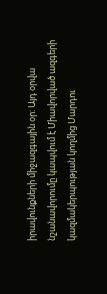իրավունքների միջազգային օր: Այդ օրվա նշանավորումը կապվում է Միավորված ազգերի կազմակերպության կողմից Մարդու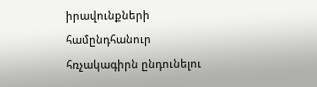իրավունքների համընդհանուր հռչակագիրն ընդունելու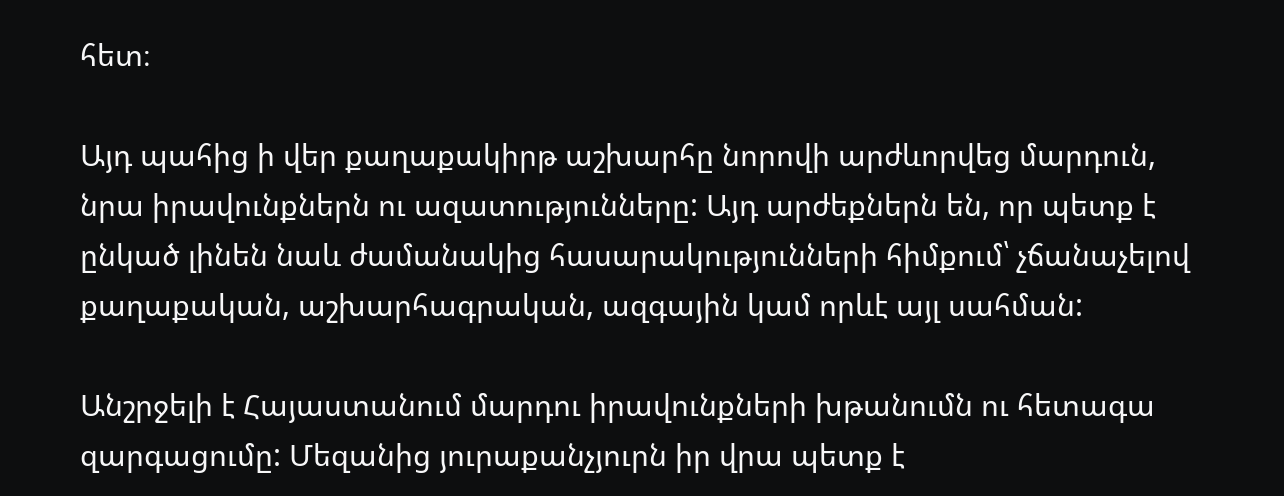հետ։

Այդ պահից ի վեր քաղաքակիրթ աշխարհը նորովի արժևորվեց մարդուն, նրա իրավունքներն ու ազատությունները: Այդ արժեքներն են, որ պետք է ընկած լինեն նաև ժամանակից հասարակությունների հիմքում՝ չճանաչելով քաղաքական, աշխարհագրական, ազգային կամ որևէ այլ սահման:

Անշրջելի է Հայաստանում մարդու իրավունքների խթանումն ու հետագա զարգացումը: Մեզանից յուրաքանչյուրն իր վրա պետք է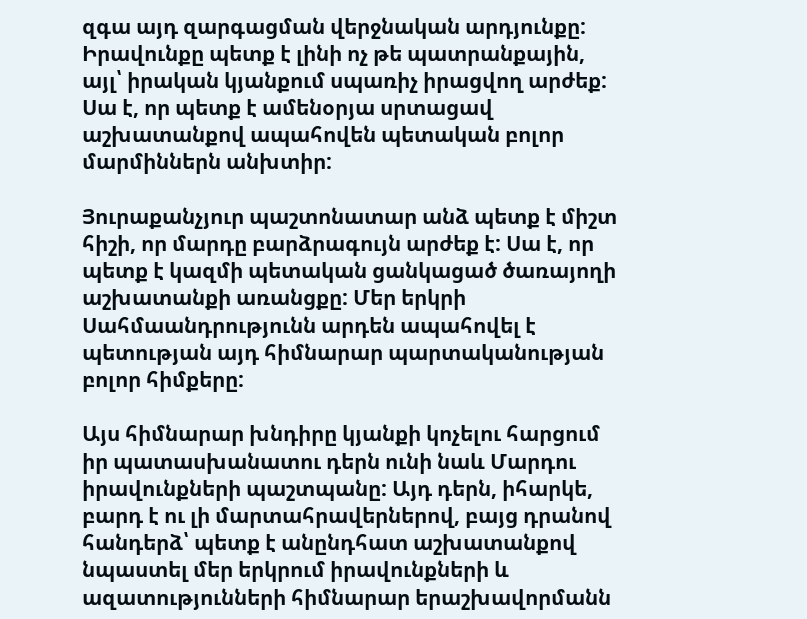զգա այդ զարգացման վերջնական արդյունքը: Իրավունքը պետք է լինի ոչ թե պատրանքային, այլ՝ իրական կյանքում սպառիչ իրացվող արժեք: Սա է, որ պետք է ամենօրյա սրտացավ աշխատանքով ապահովեն պետական բոլոր մարմիններն անխտիր:

Յուրաքանչյուր պաշտոնատար անձ պետք է միշտ հիշի, որ մարդը բարձրագույն արժեք է: Սա է, որ պետք է կազմի պետական ցանկացած ծառայողի աշխատանքի առանցքը: Մեր երկրի Սահմաանդրությունն արդեն ապահովել է պետության այդ հիմնարար պարտականության բոլոր հիմքերը:

Այս հիմնարար խնդիրը կյանքի կոչելու հարցում իր պատասխանատու դերն ունի նաև Մարդու իրավունքների պաշտպանը: Այդ դերն, իհարկե, բարդ է ու լի մարտահրավերներով, բայց դրանով հանդերձ՝ պետք է անընդհատ աշխատանքով նպաստել մեր երկրում իրավունքների և ազատությունների հիմնարար երաշխավորմանն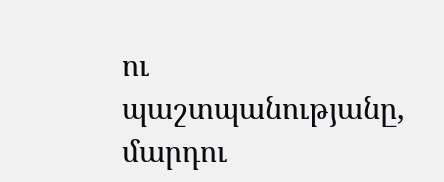ու պաշտպանությանը, մարդու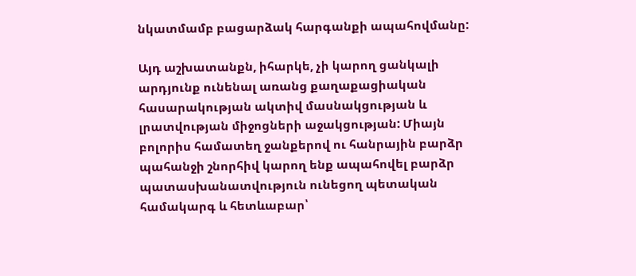նկատմամբ բացարձակ հարգանքի ապահովմանը:

Այդ աշխատանքն, իհարկե, չի կարող ցանկալի արդյունք ունենալ առանց քաղաքացիական հասարակության ակտիվ մասնակցության և լրատվության միջոցների աջակցության: Միայն բոլորիս համատեղ ջանքերով ու հանրային բարձր պահանջի շնորհիվ կարող ենք ապահովել բարձր պատասխանատվություն ունեցող պետական համակարգ և հետևաբար՝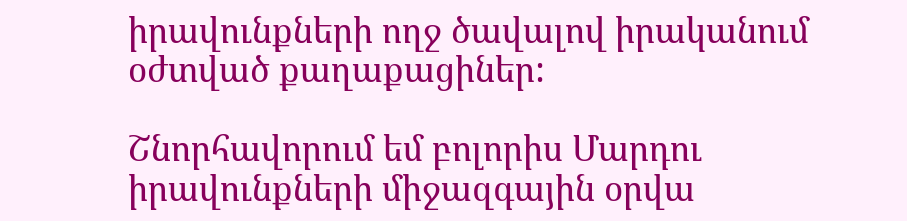իրավունքների ողջ ծավալով իրականում օժտված քաղաքացիներ:

Շնորհավորում եմ բոլորիս Մարդու իրավունքների միջազգային օրվա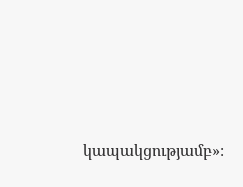կապակցությամբ»։